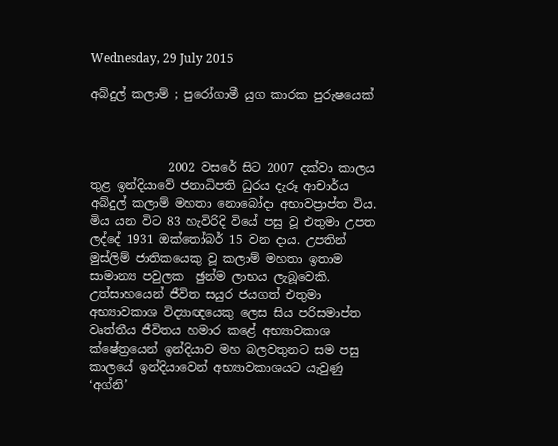Wednesday, 29 July 2015

අබ්දුල් කලාම් ; පුරෝගාමී යුග කාරක පුරුෂයෙක්



             2002 වසරේ සිට 2007 දක්වා කාලය තුළ ඉන්දියාවේ ජනාධිපති ධුරය දැරූ ආචාර්ය අබ්දුල් කලාම් මහතා නොබෝදා අභාවප්‍රාප්ත විය. මිය යන විට 83 හැවිරිදි වියේ පසු වූ එතුමා උපත ලද්දේ 1931 ඔක්තෝබර් 15 වන දාය. උපතින් මුස්ලිම් ජාතිකයෙකු වූ කලාම් මහතා ඉතාම සාමාන්‍ය පවුලක  ඡුන්ම ලාභය ලැබූවෙකි. උත්සාහයෙන් ජීවිත සයුර ජයගත් එතුමා අභ්‍යාවකාශ විද්‍යාඥයෙකු ලෙස සිය පරිසමාප්ත වෘත්තීය ජීවිතය හමාර කළේ අභ්‍යාවකාශ ක්ෂේත්‍රයෙන් ඉන්දියාව මහ බලවතුනට සම පසු කාලයේ ඉන්දියාවෙන් අභ්‍යාවකාශයට යැවුණු ‘අග්නි’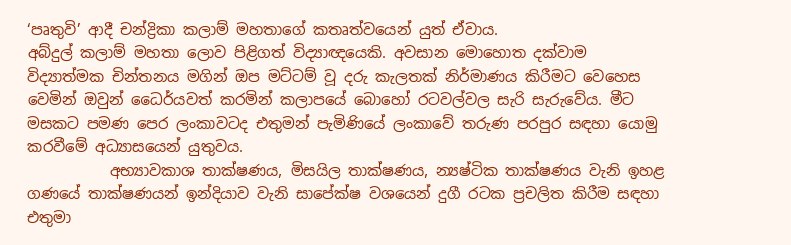‘පෘතුවි’ ආදී චන්ද්‍රිකා කලාම් මහතාගේ කතෘත්වයෙන් යුත් ඒවාය.
අබ්දුල් කලාම් මහතා ලොව පිළිගත් විද්‍යාඥයෙකි. අවසාන මොහොත දක්වාම විද්‍යාත්මක චින්තනය මගින් ඔප මට්ටම් වූ දරු කැලතක් නිර්මාණය කිරීමට වෙහෙස වෙමින් ඔවුන් ධෛර්යවත් කරමින් කලාපයේ බොහෝ රටවල්වල සැරි සැරුවේය. මීට මසකට පමණ පෙර ලංකාවටද එතුමන් පැමිණියේ ලංකාවේ තරුණ පරපුර සඳහා යොමු කරවීමේ අධ්‍යාසයෙන් යුතුවය.
           අභ්‍යාවකාශ තාක්ෂණය, මිසයිල තාක්ෂණය, න්‍යෂ්ටික තාක්ෂණය වැනි ඉහළ ගණයේ තාක්ෂණයන් ඉන්දියාව වැනි සාපේක්ෂ වශයෙන් දුගී රටක ප්‍රචලිත කිරීම සඳහා එතුමා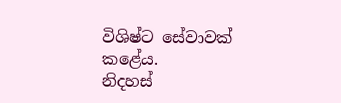විශිෂ්ට සේවාවක් කළේය.
නිදහස්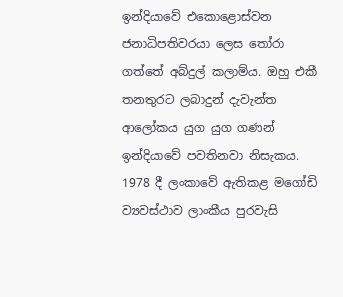ඉන්දියාවේ එකොළොස්වන ජනාධිපතිවරයා ලෙස තෝරා ගත්තේ අබ්දුල් කලාම්ය. ඔහු එකී තනතුරට ලබාදුන් දැවැන්ත ආලෝකය යුග යුග ගණන් ඉන්දියාවේ පවතිනවා නිසැකය. 1978 දී ලංකාවේ ඇතිකළ මගෝඩි ව්‍යවස්ථාව ලාංකීය පුරවැසි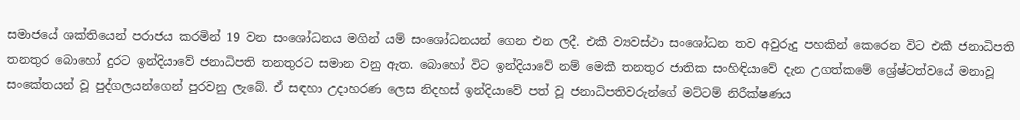සමාජයේ ශක්තියෙන් පරාජය කරමින් 19 වන සංශෝධනය මගින් යම් සංශෝධනයන් ගෙන එන ලදී. එකී ව්‍යවස්ථා සංශෝධන තව අවුරුදු පහකින් කෙරෙන විට එකී ජනාධිපති තනතුර බොහෝ දුරට ඉන්දියාවේ ජනාධිපති තනතුරට සමාන වනු ඇත. බොහෝ විට ඉන්දියාවේ නම් මෙකී තනතුර ජාතික සංහිඳියාවේ දැන උගත්කමේ ශ්‍රේෂ්ටත්වයේ මනාවූ සංකේතයන් වූ පුද්ගලයන්ගෙන් පුරවනු ලැබේ. ඒ සඳහා උදාහරණ ලෙස නිදහස් ඉන්දියාවේ පත් වූ ජනාධිපතිවරුන්ගේ මට්ටම් නිරීක්ෂණය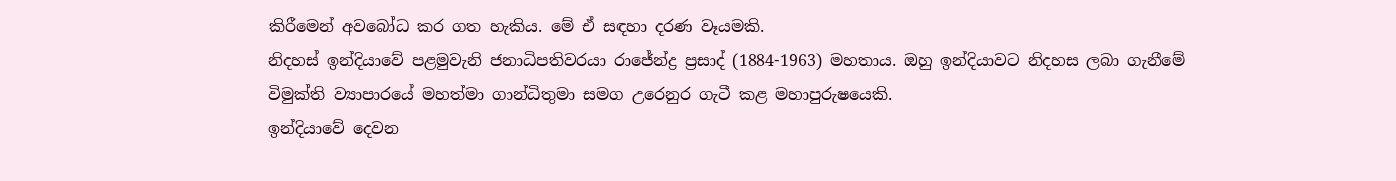කිරීමෙන් අවබෝධ කර ගත හැකිය. මේ ඒ සඳහා දරණ වෑයමකි.
නිදහස් ඉන්දියාවේ පළමුවැනි ජනාධිපතිවරයා රාජේන්ද්‍ර ප්‍රසාද් (1884-1963) මහතාය. ඔහු ඉන්දියාවට නිදහස ලබා ගැනීමේ විමුක්ති ව්‍යාපාරයේ මහත්මා ගාන්ධිතුමා සමග උරෙනුර ගැටී කළ මහාපුරුෂයෙකි.
ඉන්දියාවේ දෙවන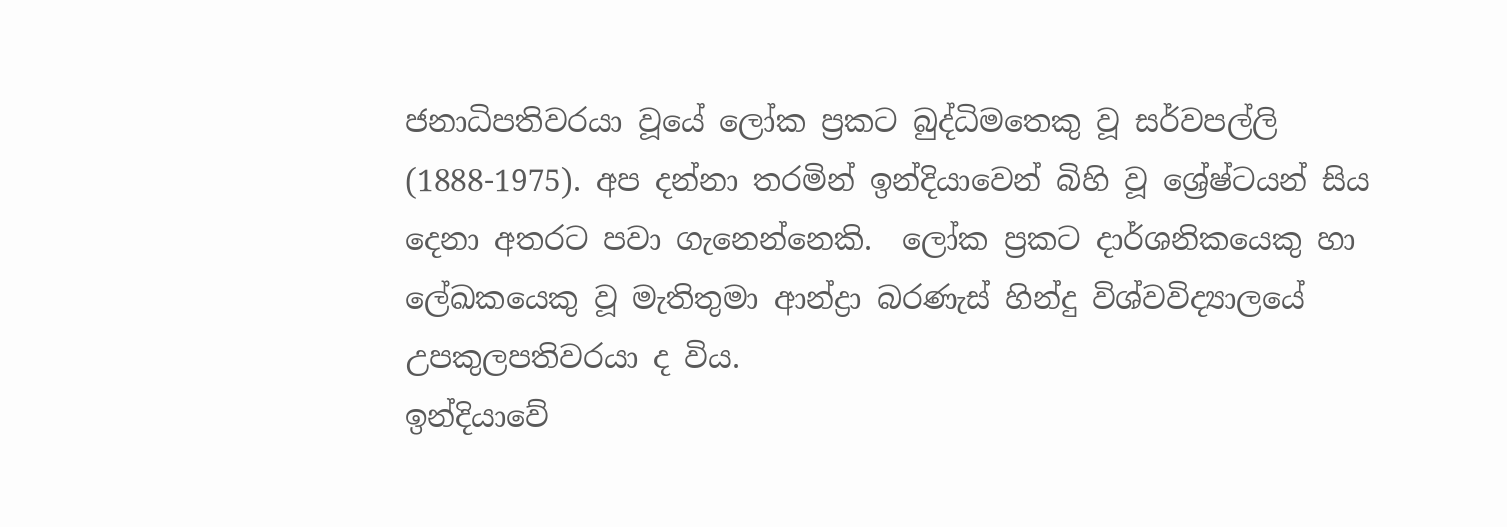ජනාධිපතිවරයා වූයේ ලෝක ප්‍රකට බුද්ධිමතෙකු වූ සර්වපල්ලි (1888-1975). අප දන්නා තරමින් ඉන්දියාවෙන් බිහි වූ ශ්‍රේෂ්ටයන් සිය දෙනා අතරට පවා ගැනෙන්නෙකි.  ලෝක ප්‍රකට දාර්ශනිකයෙකු හා ලේඛකයෙකු වූ මැතිතුමා ආන්ද්‍රා බරණැස් හින්දු විශ්වවිද්‍යාලයේ උපකුලපතිවරයා ද විය.
ඉන්දියාවේ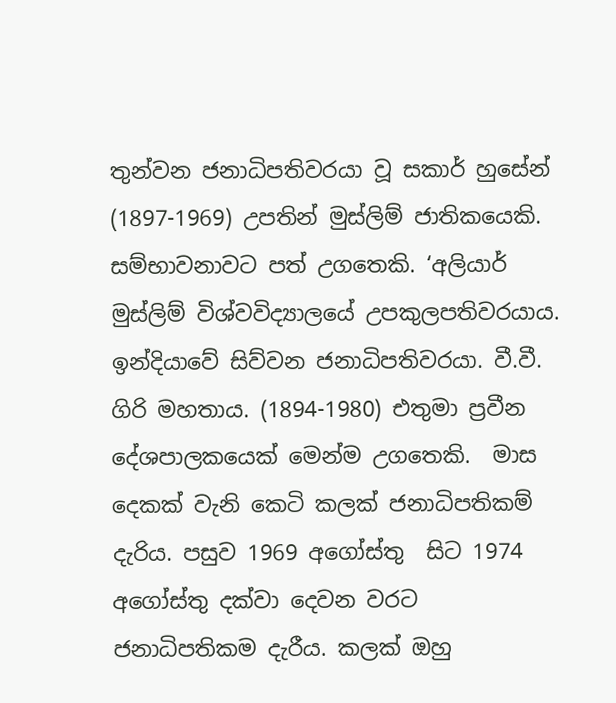තුන්වන ජනාධිපතිවරයා වූ සකාර් හුසේන් (1897-1969) උපතින් මුස්ලිම් ජාතිකයෙකි. සම්භාවනාවට පත් උගතෙකි. ‘අලියාර් මුස්ලිම් විශ්වවිද්‍යාලයේ උපකුලපතිවරයාය.
ඉන්දියාවේ සිව්වන ජනාධිපතිවරයා. වී.වී. ගිරි මහතාය. (1894-1980) එතුමා ප්‍රවීන දේශපාලකයෙක් මෙන්ම උගතෙකි.  මාස දෙකක් වැනි කෙටි කලක් ජනාධිපතිකම් දැරිය. පසුව 1969 අගෝස්තු  සිට 1974 අගෝස්තු දක්වා දෙවන වරට ජනාධිපතිකම දැරීය. කලක් ඔහු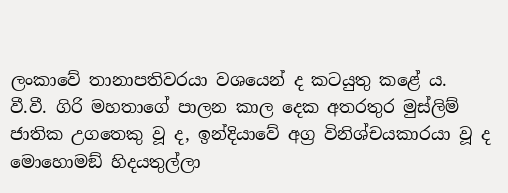ලංකාවේ තානාපතිවරයා වශයෙන් ද කටයුතු කළේ ය.
වී.වී. ගිරි මහතාගේ පාලන කාල දෙක අතරතුර මුස්ලිම් ජාතික උගතෙකු වූ ද, ඉන්දියාවේ අග්‍ර විනිශ්චයකාරයා වූ ද මොහොමඞ් හිදයතුල්ලා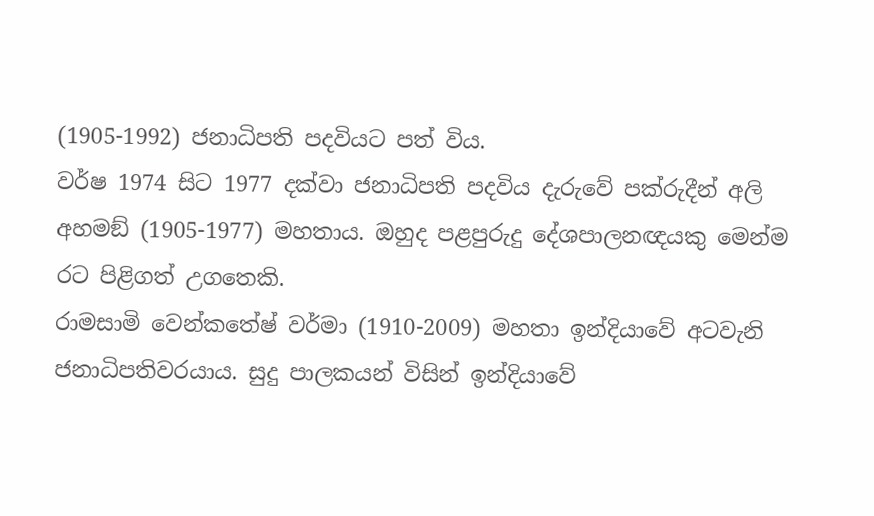(1905-1992) ජනාධිපති පදවියට පත් විය.
වර්ෂ 1974 සිට 1977 දක්වා ජනාධිපති පදවිය දැරුවේ පක්රුදීන් අලි අහමඞ් (1905-1977) මහතාය. ඔහුද පළපුරුදු දේශපාලනඥයකු මෙන්ම රට පිළිගත් උගතෙකි.
රාමසාමි වෙන්කතේෂ් වර්මා (1910-2009) මහතා ඉන්දියාවේ අටවැනි ජනාධිපතිවරයාය. සුදු පාලකයන් විසින් ඉන්දියාවේ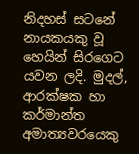නිදහස් සටනේ නායකයකු වූ හෙයින් සිරගෙට යවන ලදි. මුදල්, ආරක්ෂක හා කර්මාන්ත අමාත්‍යවරයෙකු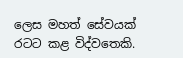ලෙස මහත් සේවයක් රටට කළ විද්වතෙකි.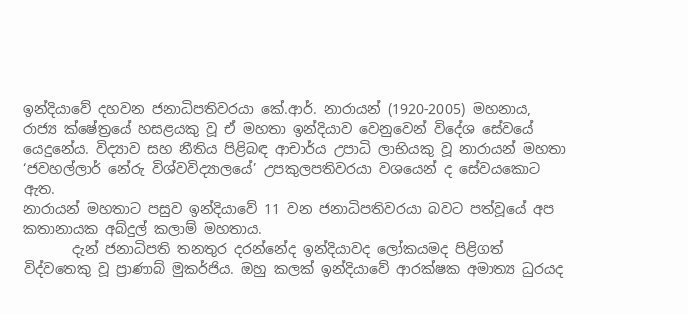ඉන්දියාවේ දහවන ජනාධිපතිවරයා කේ.ආර්. නාරායන් (1920-2005) මහනාය, රාජ්‍ය ක්ෂේත්‍රයේ හසළයකු වූ ඒ මහතා ඉන්දියාව වෙනුවෙන් විදේශ සේවයේ යෙදුනේය. විද්‍යාව සහ නීතිය පිළිබඳ ආචාර්ය උපාධි ලාභියකු වූ නාරායන් මහතා ‘ජවහල්ලාර් නේරු විශ්වවිද්‍යාලයේ’ උපකුලපතිවරයා වශයෙන් ද සේවයකොට ඇත.
නාරායන් මහතාට පසුව ඉන්දියාවේ 11 වන ජනාධිපතිවරයා බවට පත්වූයේ අප කතානායක අබ්දුල් කලාම් මහතාය.
       දැන් ජනාධිපති තනතුර දරන්නේද ඉන්දියාවද ලෝකයමද පිළිගත් විද්වතෙකු වූ ප්‍රාණාබ් මුකර්ජිය. ඔහු කලක් ඉන්දියාවේ ආරක්ෂක අමාත්‍ය ධුරයද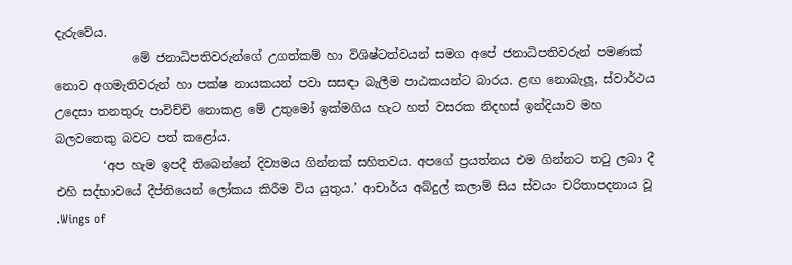දැරුවේය.
             මේ ජනාධිපතිවරුන්ගේ උගත්කම් හා විශිෂ්ටත්වයන් සමග අපේ ජනාධිපතිවරුන් පමණක් නොව අගමැතිවරුන් හා පක්ෂ නායකයන් පවා සසඳා බැලීම පාඨකයන්ට බාරය. ළඟ නොබැලූ, ස්වාර්ථය උදෙසා තනතුරු පාවිච්චි නොකළ මේ උතුමෝ ඉක්මගිය හැට හත් වසරක නිදහස් ඉන්දියාව මහ බලවතෙකු බවට පත් කළෝය.
        ‘අප හැම ඉපදී තිබෙන්නේ දිව්‍යමය ගින්නක් සහිතවය. අපගේ ප්‍රයත්නය එම ගින්නට තටු ලබා දී එහි සද්භාවයේ දීප්තියෙන් ලෝකය කිරීම විය යුතුය.’ ආචාර්ය අබ්දුල් කලාම් සිය ස්වයං චරිතාපදනාය වූ .Wings of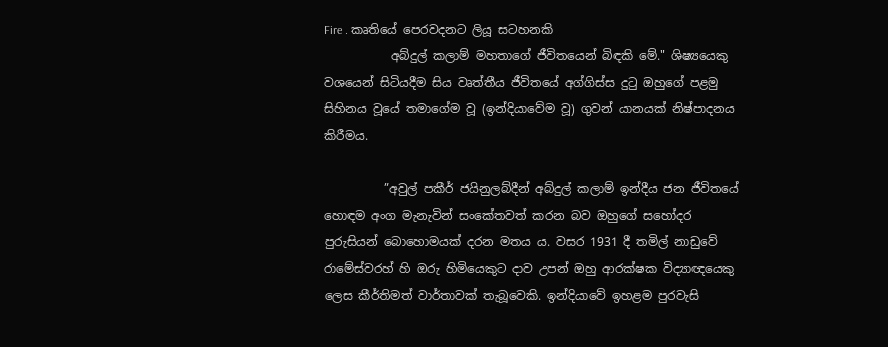Fire . කෘතියේ පෙරවදනට ලියූ සටහනකි
           අබ්දුල් කලාම් මහතාගේ ජීවිතයෙන් බිඳකි මේ." ශිෂ්‍යයෙකු වශයෙන් සිටියදීම සිය වෘත්තීය ජීවිතයේ අග්ගිස්ස දුටු ඔහුගේ පළමු සිහිනය වූයේ තමාගේම වූ (ඉන්දියාවේම වූ) ගුවන් යානයක් නිෂ්පාදනය කිරීමය.

          ”අවුල් පකීර් ජයිනුලබ්දීන් අබ්දුල් කලාම් ඉන්දීය ජන ජීවිතයේ හොඳම අංග මැනැවින් සංකේතවත් කරන බව ඔහුගේ සහෝදර පුරුසියන් බොහොමයක් දරන මතය ය. වසර 1931 දී තමිල් නාඩුවේ රාමේස්වරහ් හි ඔරු හිමියෙකුට දාව උපන් ඔහු ආරක්ෂක විද්‍යාඥයෙකු ලෙස කීර්තිමත් වාර්තාවක් තැබූවෙකි. ඉන්දියාවේ ඉහළම පුරවැසි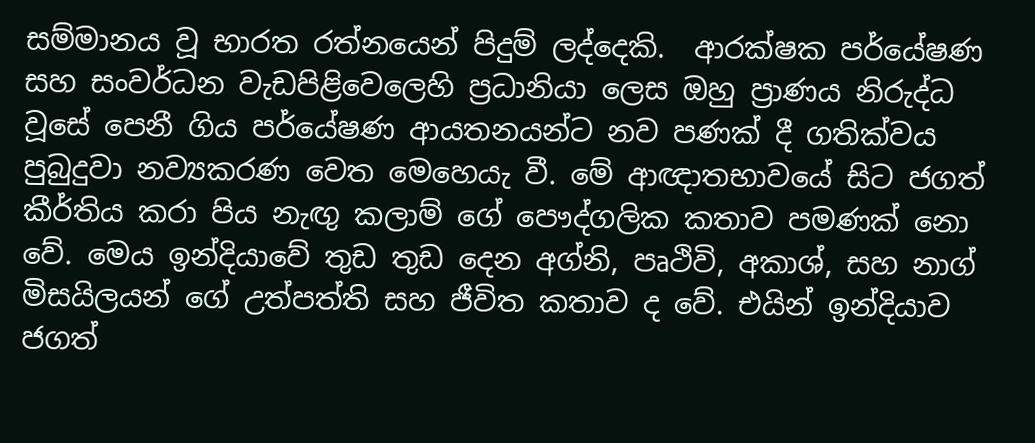සම්මානය වූ භාරත රත්නයෙන් පිදුම් ලද්දෙකි.  ආරක්ෂක පර්යේෂණ සහ සංවර්ධන වැඩපිළිවෙලෙහි ප්‍රධානියා ලෙස ඔහු ප්‍රාණය නිරුද්ධ වූසේ පෙනී ගිය පර්යේෂණ ආයතනයන්ට නව පණක් දී ගතික්වය පුබුදුවා නව්‍යකරණ වෙත මෙහෙයැ වී. මේ ආඥාතභාවයේ සිට ජගත් කීර්තිය කරා පිය නැඟු කලාම් ගේ පෞද්ගලික කතාව පමණක් නො වේ. මෙය ඉන්දියාවේ තුඩ තුඩ දෙන අග්නි, පෘථිවි, අකාශ්, සහ නාග් මිසයිලයන් ගේ උත්පත්ති සහ ජීවිත කතාව ද වේ. එයින් ඉන්දියාව ජගත්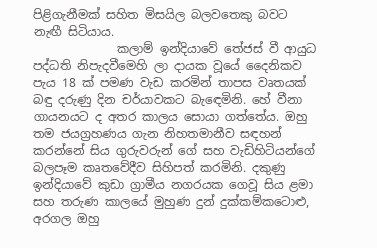පිළිගැනීමක් සහිත මිසයිල බලවතෙකු බවට නැඟී සිටියාය.
              කලාම් ඉන්දියාවේ තේජස් වී ආයුධ පද්ධති නිපැදවීමෙහි ලා දායක වූයේ දෛනිකව පැය 18 ක් පමණ වැඩ කරමින් තාපස වෘතයක් බඳු දරුණු දින චර්යාවකට බැඳෙමිනි. හේ වීනා ගායනයට ද අතර කාලය සොයා ගත්තේය. ඔහු තම ජයග්‍රහණය ගැන නිහතමානීව සඳහන් කරන්නේ සිය ගුරුවරුන් ගේ සහ වැඩිහිටියන්ගේ බලපෑම කෘතවේදීව සිහිපත් කරමිනි. දකුණු ඉන්දියාවේ කුඩා ග්‍රාමීය නගරයක ගෙවූ සිය ළමා සහ තරුණ කාලයේ මුහුණ දුන් දුක්කම්කටොළු, අරගල ඔහු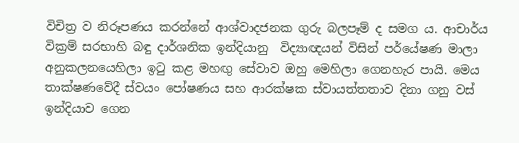විචිත්‍ර ව නිරූපණය කරන්නේ ආශ්වාදජනක ගුරු බලපෑම් ද සමග ය. ආචාර්ය වික්‍රම් සරභාහි බඳු දාර්ශනික ඉන්දියානු  විද්‍යාඥයන් විසින් පර්යේෂණ මාලා අනුකලනයෙහිලා ඉටු කළ මහඟු සේවාව ඔහු මෙහිලා ගෙනහැර පායි. මෙය තාක්ෂණවේදී ස්වයං පෝෂණය සහ ආරක්ෂක ස්වායත්තතාව දිනා ගනු වස් ඉන්දියාව ගෙන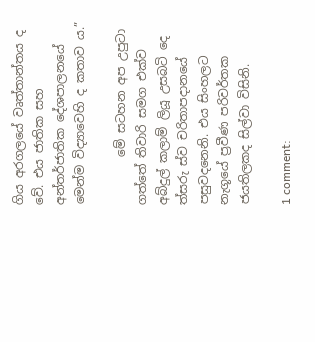ගිය අරගලයේ වෘත්තාන්තය ද වේ. එය ජාතික සහ අන්තර්ජාතික දේශපාලනයේ මෙන්ම විද්‍යාවෙහි ද කතාව ය.”

        මේ සටහන අප උපුටා ගත්තේ තිවාරි සමග එක්ව අබ්දුල් කලාම් ලියූ උසබටි දෙ ත්‍සරු ස්ව චරිතාපදානයේ පසුවදනෙනි. එය සිංහලට නැගූයේ ප්‍රවීණ පරිවර්තක ජයතිලකද සිල්වා විසිනි.

1 comment: